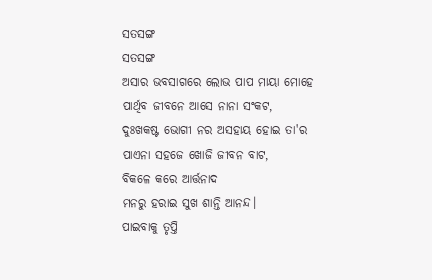ସତସଙ୍ଗ
ସତସଙ୍ଗ
ଅସାର ଭବସାଗରେ ଲୋଭ ପାପ ମାୟା ମୋହେ
ପାର୍ଥିବ ଜୀବନେ ଆସେ ନାନା ସଂକଟ,
ଦୁଃଖକଷ୍ଟ ଭୋଗୀ ନର ଅସହାୟ ହୋଇ ତା'ର
ପାଏନା ସହଜେ ଖୋଜି ଜୀବନ ବାଟ,
ବିକଳେ କରେ ଆର୍ତ୍ତନାଦ
ମନରୁ ହରାଇ ସୁଖ ଶାନ୍ତି ଆନନ୍ଦ।
ପାଇବାକୁ ତୃପ୍ତି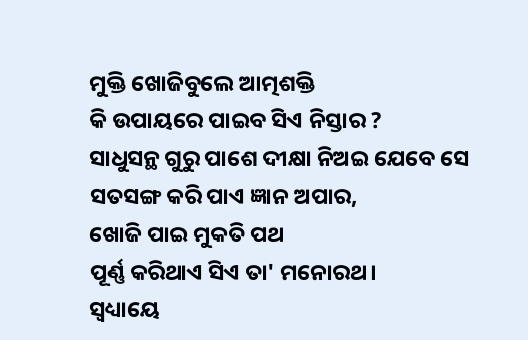ମୁକ୍ତି ଖୋଜିବୁଲେ ଆତ୍ମଶକ୍ତି
କି ଉପାୟରେ ପାଇବ ସିଏ ନିସ୍ତାର ?
ସାଧୁସନ୍ଥ ଗୁରୁ ପାଶେ ଦୀକ୍ଷା ନିଅଇ ଯେବେ ସେ
ସତସଙ୍ଗ କରି ପାଏ ଜ୍ଞାନ ଅପାର,
ଖୋଜି ପାଇ ମୁକତି ପଥ
ପୂର୍ଣ୍ଣ କରିଥାଏ ସିଏ ତା' ମନୋରଥ।
ସ୍ବଧ୍ୟାୟେ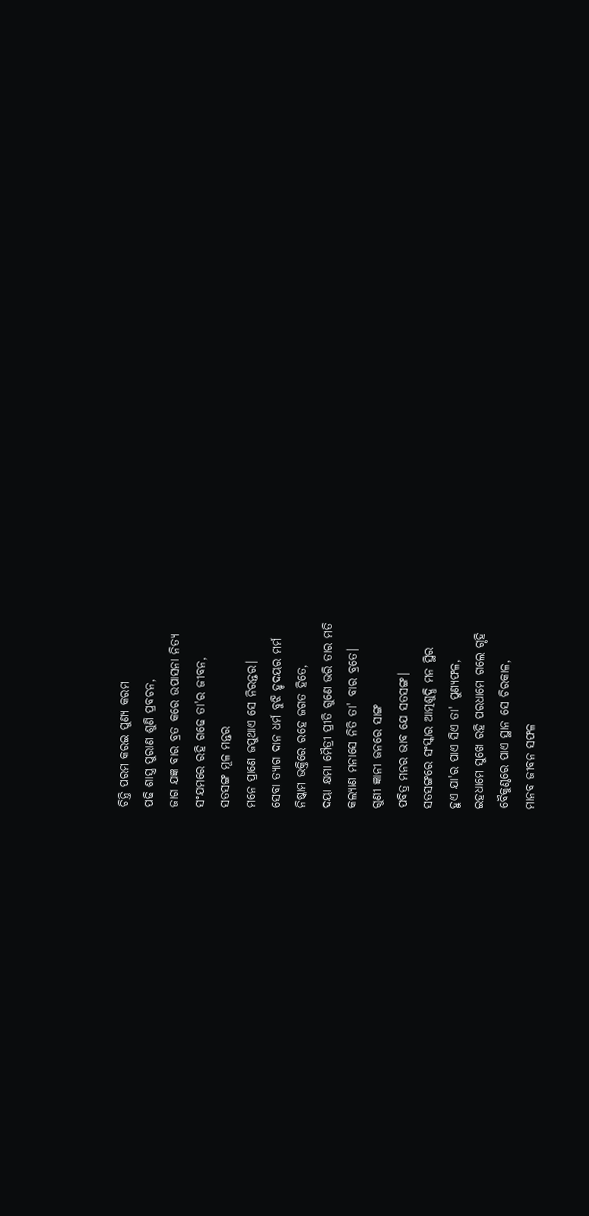ଚିନ୍ତି ପରମ କରଇ ପୁଣ୍ୟ କରମ
ପଢି ଶାସ୍ତ୍ର ପୁରାଣ ଶୁଣି ପ୍ରବଚନ,
ଜାଗ ଯଜ୍ଞ ବାର ବ୍ରତ କରେ ଉପାସନା ନିତ୍ୟ
ସଂଯମରେ ରହି ଗଢେ ତା'ର ଜୀବନ,
ସତସଙ୍ଗ ମୂଳ ମନ୍ତର
ମନେ ପ୍ରାଣେ ଜପୁଥାଏ ସେ ନିରନ୍ତର।
ସେବା ତ୍ୟାଗ ଦାନ ଧର୍ମ ବୁଝି ହୃଦୟର ମର୍ମ
ନିଷ୍କାମ ଭକ୍ତିରେ ରହେ ଜଗତ ହିତେ,
ଦୟା କ୍ଷମା ମୈତ୍ରୀ ପ୍ରୀତି ଗୁଣେ ଭରି ତାର ମତି
କଲ୍ୟାଣ ମନାସେ ନିତି ତା' ବାର ବ୍ରତେ।
ଗୁଣୀ ଜ୍ଞାନୀ ଜନରେ ସାଙ୍ଗ
ପବିତ୍ର ମନର ଭାବ ଯେ ସତସଙ୍ଗ।
ସତସଙ୍ଗରେ ସଂସ୍କାର ଆତ୍ମଶୁଦ୍ଧି ମନ ସ୍ଥିର
ହୁଏ ଯା'ର ପାଏ ସିଏ ତା' ପୁଣ୍ୟଫଳ,
ଇହଧାମେ ସୁଖେ ରହି ପରଧାମେ ଗଲେ ଗୃହି
ବୈକୁଣ୍ଠରେ ପାଏ ସ୍ଥାନ ସେ ଚିରକାଳ,
ମାନବ ଜୀବନ ସଫଳ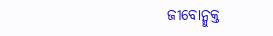ଜୀବୋନ୍ମୁକ୍ତ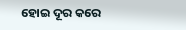ହୋଇ ଦୂର କରେ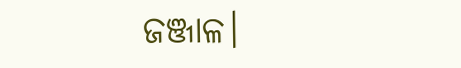ଜଞ୍ଜାଳ।